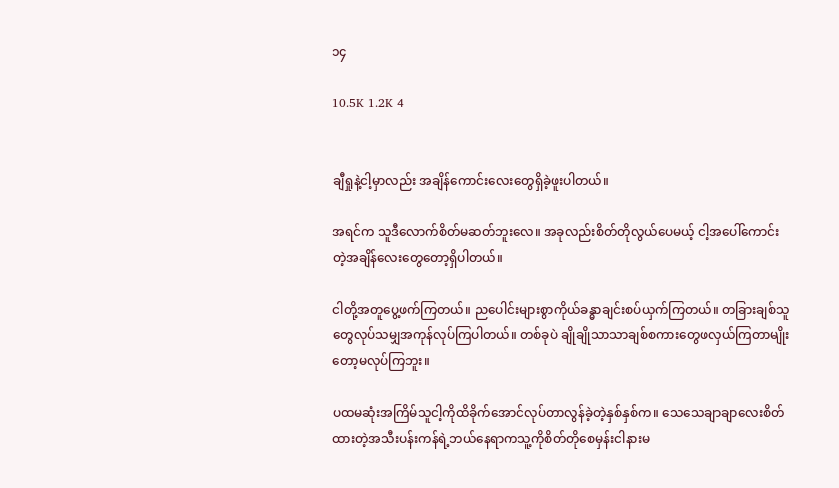၁၄

10.5K 1.2K 4


ချီရှုနဲ့ငါ့မှာလည်း အချိန်ကောင်းလေးတွေရှိခဲ့ဖူးပါတယ်။

အရင်က သူဒီလောက်စိတ်မဆတ်ဘူးလေ။ အခုလည်းစိတ်တိုလွယ်ပေမယ့် ငါ့အပေါ်ကောင်းတဲ့အချိန်လေးတွေတော့ရှိပါတယ်။

ငါတို့အတူပွေ့ဖက်ကြတယ်။ ညပေါင်းများစွာကိုယ်ခန္ဓာချင်းစပ်ယှက်ကြတယ်။ တခြားချစ်သူတွေလုပ်သမျှအကုန်လုပ်ကြပါတယ်။ တစ်ခုပဲ ချိုချိုသာသာချစ်စကားတွေဖလှယ်ကြတာမျိုးတော့မလုပ်ကြဘူး။

ပထမဆုံးအကြိမ်သူငါ့ကိုထိခိုက်အောင်လုပ်တာလွန်ခဲ့တဲ့နှစ်နှစ်က။ သေသေချာချာလေးစိတ်ထားတဲ့အသီးပန်းကန်ရဲ့ဘယ်နေရာကသူ့ကိုစိတ်တိုစေမှန်းငါနားမ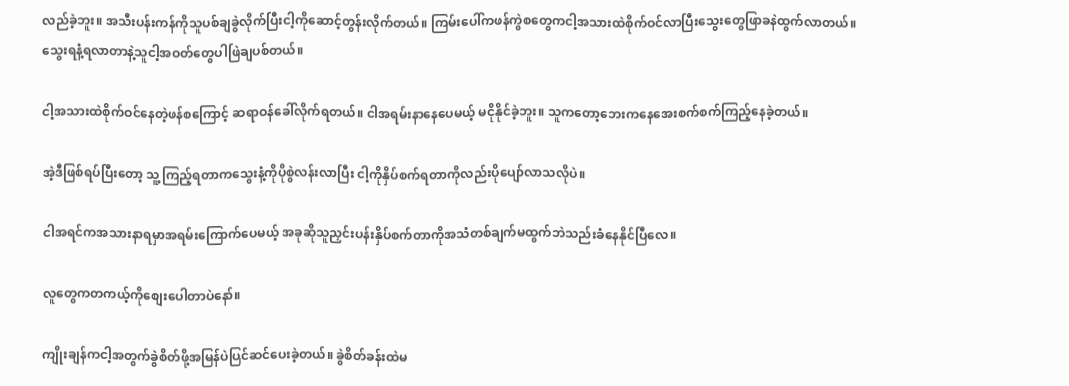လည်ခဲ့ဘူး။ အသီးပန်းကန်ကိုသူပစ်ချခွဲလိုက်ပြီးငါ့ကိုဆောင့်တွန်းလိုက်တယ်။ ကြမ်းပေါ်ကဖန်ကွဲစတွေကငါ့အသားထဲစိုက်ဝင်လာပြီးသွေးတွေဖြာခနဲထွက်လာတယ်။ သွေးရနံ့ရလာတာနဲ့သူငါ့အဝတ်တွေပါဖြဲချပစ်တယ်။

ငါ့အသားထဲစိုက်ဝင်နေတဲ့ဖန်စကြောင့် ဆရာဝန်ခေါ်လိုက်ရတယ်။ ငါအရမ်းနာနေပေမယ့် မငိုနိုင်ခဲ့ဘူး။ သူကတော့ဘေးကနေအေးစက်စက်ကြည့်နေခဲ့တယ်။

အဲ့ဒီဖြစ်ရပ်ပြီးတော့ သူ့ကြည့်ရတာကသွေးနံ့ကိုပိုစွဲလန်းလာပြီး ငါ့ကိုနှိပ်စက်ရတာကိုလည်းပိုပျော်လာသလိုပဲ။

ငါအရင်ကအသားနာရမှာအရမ်းကြောက်ပေမယ့် အခုဆိုသူညှင်းပန်းနှိပ်စက်တာကိုအသံတစ်ချက်မထွက်ဘဲသည်းခံနေနိုင်ပြီလေ။

လူတွေကတကယ့်ကိုစျေးပေါတာပဲနော်။

ကျိုးချန်ကငါ့အတွက်ခွဲစိတ်ဖို့အမြန်ပဲပြင်ဆင်ပေးခဲ့တယ်။ ခွဲစိတ်ခန်းထဲမ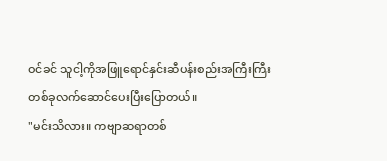ဝင်ခင် သူငါ့ကိုအဖြူရောင်နှင်းဆီပန်းစည်းအကြီးကြီးတစ်ခုလက်ဆောင်ပေးပြီးပြောတယ်။
"မင်းသိလား။ ကဗျာဆရာတစ်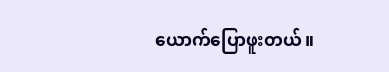ယောက်ပြောဖူးတယ်။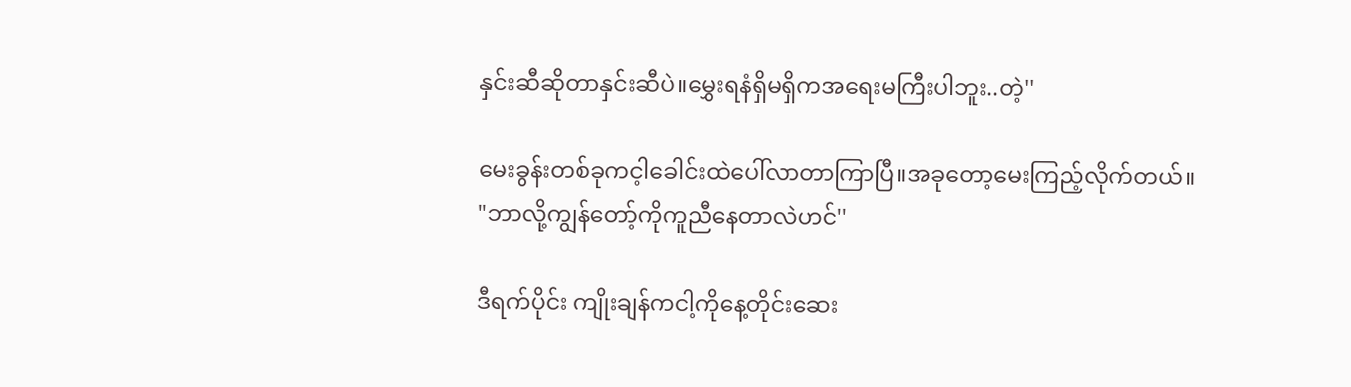နှင်းဆီဆိုတာနှင်းဆီပဲ။မွှေးရနံရှိမရှိကအရေးမကြီးပါဘူး..တဲ့''

မေးခွန်းတစ်ခုကင့ါခေါင်းထဲပေါ်လာတာကြာပြီ။အခုတော့မေးကြည့်လိုက်တယ်။
"ဘာလို့ကျွန်တော့်ကိုကူညီနေတာလဲဟင်''

ဒီရက်ပိုင်း ကျိုးချန်ကငါ့ကိုနေ့တိုင်းဆေး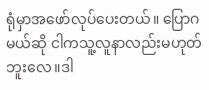ရုံမှာအဖော်လုပ်ပေးတယ်။ ပြောဂမယ်ဆို ငါကသူ့လူနာလည်းမဟုတ်ဘူးလေ။ဒါ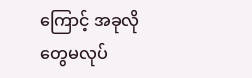ကြောင့် အခုလိုတွေမလုပ်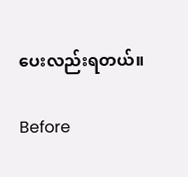ပေးလည်းရတယ်။

Before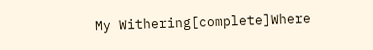My Withering[complete]Where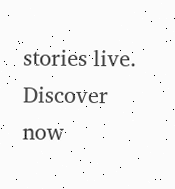stories live. Discover now